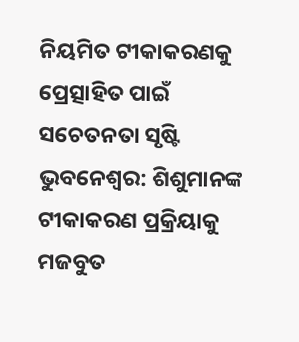ନିୟମିତ ଟୀକାକରଣକୁ ପ୍ରେତ୍ସାହିତ ପାଇଁ ସଚେତନତା ସୃଷ୍ଟି
ଭୁବନେଶ୍ବର: ଶିଶୁମାନଙ୍କ ଟୀକାକରଣ ପ୍ରକ୍ରିୟାକୁ ମଜବୁତ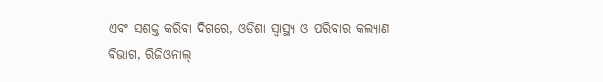ଏବଂ ସଶକ୍ତ କରିବା ଦିଗରେ, ଓଡିଶା ସ୍ୱାସ୍ଥ୍ୟ ଓ ପରିବାର କଲ୍ୟାଣ ବିଭାଗ, ରିଜିଓନାଲ୍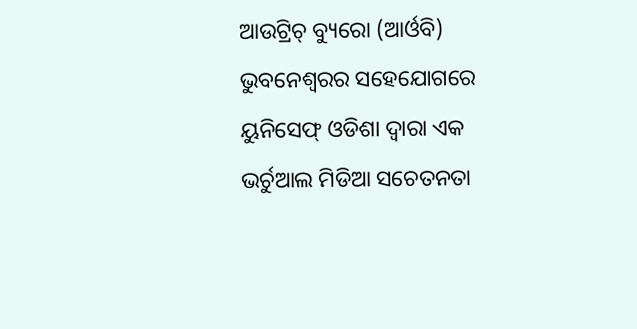ଆଉଟ୍ରିଚ୍ ବ୍ୟୁରୋ (ଆର୍ଓବି) ଭୁବନେଶ୍ୱରର ସହେଯୋଗରେ ୟୁନିସେଫ୍ ଓଡିଶା ଦ୍ୱାରା ଏକ ଭର୍ଚୁଆଲ ମିଡିଆ ସଚେତନତା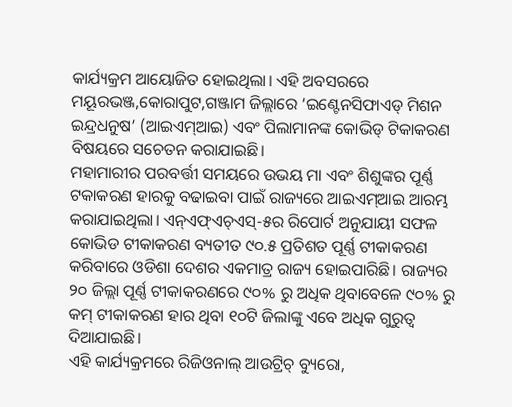କାର୍ଯ୍ୟକ୍ରମ ଆୟୋଜିତ ହୋଇଥିଲା। ଏହି ଅବସରରେ ମୟୂରଭଞ୍ଜ,କୋରାପୁଟ,ଗଞ୍ଜାମ ଜିଲ୍ଲାରେ ‘ଇଣ୍ଟେନସିଫାଏଡ୍ ମିଶନ ଇନ୍ଦ୍ରଧନୁଷ’ (ଆଇଏମ୍ଆଇ) ଏବଂ ପିଲାମାନଙ୍କ କୋଭିଡ୍ ଟିକାକରଣ ବିଷୟରେ ସଚେତନ କରାଯାଇଛି।
ମହାମାରୀର ପରବର୍ତ୍ତୀ ସମୟରେ ଉଭୟ ମା ଏବଂ ଶିଶୁଙ୍କର ପୂର୍ଣ୍ଣ ଟକାକରଣ ହାରକୁ ବଢାଇବା ପାଇଁ ରାଜ୍ୟରେ ଆଇଏମ୍ଆଇ ଆରମ୍ଭ କରାଯାଇଥିଲା। ଏନ୍ଏଫ୍ଏଚ୍ଏସ୍-୫ର ରିପୋର୍ଟ ଅନୁଯାୟୀ ସଫଳ କୋଭିଡ ଟୀକାକରଣ ବ୍ୟତୀତ ୯୦.୫ ପ୍ରତିଶତ ପୂର୍ଣ୍ଣ ଟୀକାକରଣ କରିବାରେ ଓଡିଶା ଦେଶର ଏକମାତ୍ର ରାଜ୍ୟ ହୋଇପାରିଛି। ରାଜ୍ୟର ୨୦ ଜିଲ୍ଲା ପୂର୍ଣ୍ଣ ଟୀକାକରଣରେ ୯୦% ରୁ ଅଧିକ ଥିବାବେଳେ ୯୦% ରୁ କମ୍ ଟୀକାକରଣ ହାର ଥିବା ୧୦ଟି ଜିଲାଙ୍କୁ ଏବେ ଅଧିକ ଗୁରୁତ୍ୱ ଦିଆଯାଇଛି।
ଏହି କାର୍ଯ୍ୟକ୍ରମରେ ରିଜିଓନାଲ୍ ଆଉଟ୍ରିଚ୍ ବ୍ୟୁରୋ,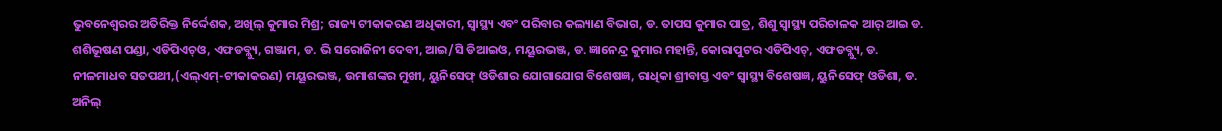ଭୁବନେଶ୍ୱରର ଅତିରିକ୍ତ ନିର୍ଦ୍ଦେଶକ, ଅଖିଲ୍ କୁମାର ମିଶ୍ର; ରାଜ୍ୟ ଟୀକାକରଣ ଅଧିକାରୀ, ସ୍ୱାସ୍ଥ୍ୟ ଏବଂ ପରିବାର କଲ୍ୟାଣ ବିଭାଗ, ଡ. ତାପସ କୁମାର ପାତ୍ର, ଶିଶୁ ସ୍ୱାସ୍ଥ୍ୟ ପରିଚାଳକ ଆର୍ ଆଇ ଡ. ଶଶିଭୂଷଣ ପଣ୍ଡା, ଏଡିପିଏଚ୍ଓ, ଏଫଡବ୍ଲ୍ୟୁ, ଗଞ୍ଜାମ, ଡ. ଭି ସରୋଜିନୀ ଦେବୀ, ଆଇ/ସି ଡିଆଇଓ, ମୟୂରଭଞ୍ଜ, ଡ. ଜ୍ଞାନେନ୍ଦ୍ର କୁମାର ମହାନ୍ତି, କୋରାପୁଟର ଏଡିପିଏଚ୍, ଏଫଡବ୍ଲ୍ୟୁ, ଡ. ନୀଳମାଧବ ସତପଥୀ,(ଏଲ୍ଏମ୍-ଟୀକାକରଣ) ମୟୂରଭଞ୍ଜ, ଉମାଶଙ୍କର ମୁଖୀ, ୟୁନିସେଫ୍ ଓଡିଶାର ଯୋଗାଯୋଗ ବିଶେଷଜ୍ଞ, ରାଧିକା ଶ୍ରୀବାସ୍ତ ଏବଂ ସ୍ୱାସ୍ଥ୍ୟ ବିଶେଷଜ୍ଞ, ୟୁନିସେଫ୍ ଓଡିଶା, ଡ. ଅନିଲ୍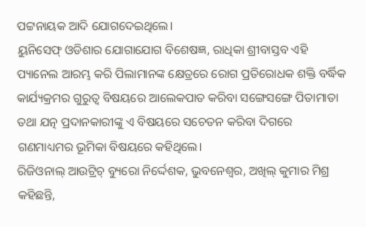ପଟ୍ଟନାୟକ ଆଦି ଯୋଗଦେଇଥିଲେ।
ୟୁନିସେଫ୍ ଓଡିଶାର ଯୋଗାଯୋଗ ବିଶେଷଜ୍ଞ, ରାଧିକା ଶ୍ରୀବାସ୍ତବ ଏହି ପ୍ୟାନେଲ ଆରମ୍ଭ କରି ପିଲାମାନଙ୍କ କ୍ଷେତ୍ରରେ ରୋଗ ପ୍ରତିରୋଧକ ଶକ୍ତି ବର୍ଦ୍ଧିକ କାର୍ଯ୍ୟକ୍ରମର ଗୁରୁତ୍ୱ ବିଷୟରେ ଆଲେକପାତ କରିବା ସଙ୍ଗେସଙ୍ଗେ ପିତାମାତା ତଥା ଯତ୍ନ ପ୍ରଦାନକାରୀଙ୍କୁ ଏ ବିଷୟରେ ସଚେତନ କରିବା ଦିଗରେ ଗଣମାଧ୍ୟମର ଭୂମିକା ବିଷୟରେ କହିଥିଲେ।
ରିଜିଓନାଲ୍ ଆଉଟ୍ରିଚ୍ ବ୍ୟୁରୋ ନିର୍ଦ୍ଦେଶକ, ଭୁବନେଶ୍ୱର, ଅଖିଲ୍ କୁମାର ମିଶ୍ର କହିଛନ୍ତି,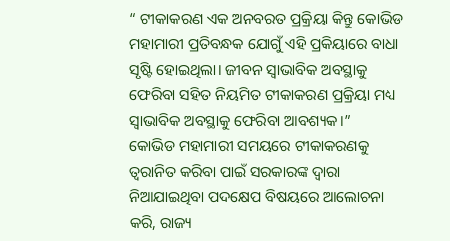“ ଟୀକାକରଣ ଏକ ଅନବରତ ପ୍ରକ୍ରିୟା କିନ୍ତୁ କୋଭିଡ ମହାମାରୀ ପ୍ରତିବନ୍ଧକ ଯୋଗୁଁ ଏହି ପ୍ରକିୟାରେ ବାଧା ସୃଷ୍ଟି ହୋଇଥିଲା। ଜୀବନ ସ୍ୱାଭାବିକ ଅବସ୍ଥାକୁ ଫେରିବା ସହିତ ନିୟମିତ ଟୀକାକରଣ ପ୍ରକ୍ରିୟା ମଧ୍ୟ ସ୍ୱାଭାବିକ ଅବସ୍ଥାକୁ ଫେରିବା ଆବଶ୍ୟକ।”
କୋଭିଡ ମହାମାରୀ ସମୟରେ ଟୀକାକରଣକୁ ତ୍ୱରାନିତ କରିବା ପାଇଁ ସରକାରଙ୍କ ଦ୍ୱାରା ନିଆଯାଇଥିବା ପଦକ୍ଷେପ ବିଷୟରେ ଆଲୋଚନା କରି, ରାଜ୍ୟ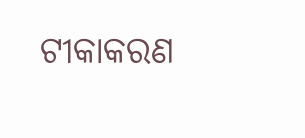ଟୀକାକରଣ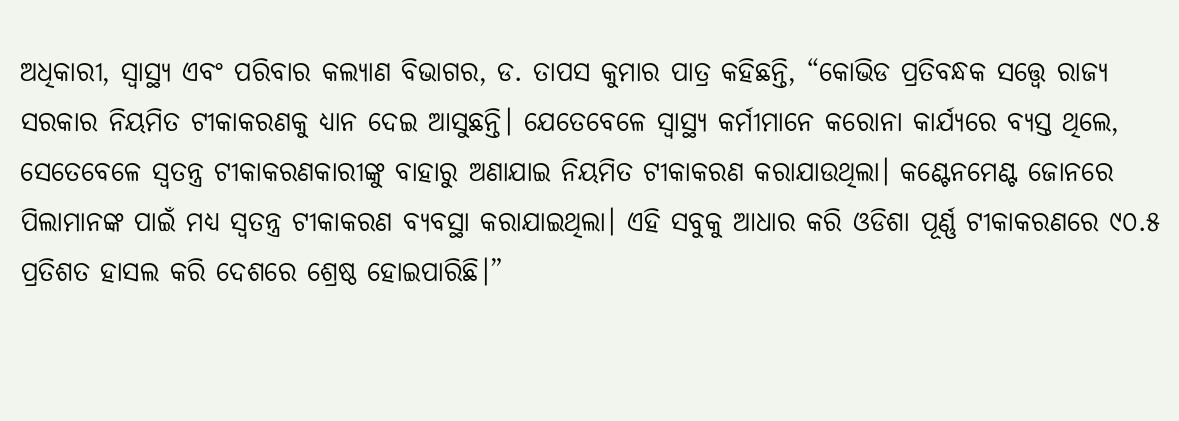ଅଧିକାରୀ, ସ୍ୱାସ୍ଥ୍ୟ ଏବଂ ପରିବାର କଲ୍ୟାଣ ବିଭାଗର, ଡ. ତାପସ କୁମାର ପାତ୍ର କହିଛନ୍ତି, “କୋଭିଡ ପ୍ରତିବନ୍ଧକ ସତ୍ତ୍ବେ ରାଜ୍ୟ ସରକାର ନିୟମିତ ଟୀକାକରଣକୁ ଧ୍ୟାନ ଦେଇ ଆସୁଛନ୍ତି। ଯେତେବେଳେ ସ୍ୱାସ୍ଥ୍ୟ କର୍ମୀମାନେ କରୋନା କାର୍ଯ୍ୟରେ ବ୍ୟସ୍ତ ଥିଲେ, ସେତେବେଳେ ସ୍ୱତନ୍ତ୍ର ଟୀକାକରଣକାରୀଙ୍କୁ ବାହାରୁ ଅଣାଯାଇ ନିୟମିତ ଟୀକାକରଣ କରାଯାଉଥିଲା। କଣ୍ଟେନମେଣ୍ଟ ଜୋନରେ ପିଲାମାନଙ୍କ ପାଇଁ ମଧ୍ୟ ସ୍ୱତନ୍ତ୍ର ଟୀକାକରଣ ବ୍ୟବସ୍ଥା କରାଯାଇଥିଲା। ଏହି ସବୁକୁ ଆଧାର କରି ଓଡିଶା ପୂର୍ଣ୍ଣ ଟୀକାକରଣରେ ୯୦.୫ ପ୍ରତିଶତ ହାସଲ କରି ଦେଶରେ ଶ୍ରେଷ୍ଠ ହୋଇପାରିଛି।”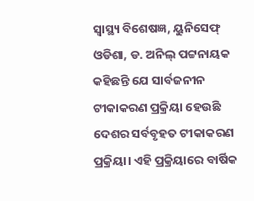ସ୍ୱାସ୍ଥ୍ୟ ବିଶେଷଜ୍ଞ, ୟୁନିସେଫ୍ ଓଡିଶା, ଡ. ଅନିଲ୍ ପଟ୍ଟନାୟକ କହିଛନ୍ତି ଯେ ସାର୍ବଜନୀନ ଟୀକାକରଣ ପ୍ରକ୍ରିୟା ହେଉଛି ଦେଶର ସର୍ବବୃହତ ଟୀକାକରଣ ପ୍ରକ୍ରିୟା। ଏହି ପ୍ରକ୍ରିୟାରେ ବାର୍ଷିକ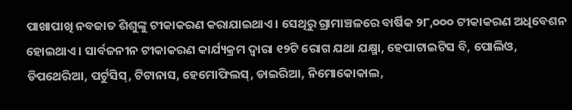ପାଖାପାଖି ନବଜାତ ଶିଶୁଙ୍କୁ ଟୀକାକରଣ କରାଯାଇଥାଏ। ସେଥିରୁ ଗ୍ରାମାଞ୍ଚଳରେ ବାର୍ଷିକ ୨୮,୦୦୦ ଟୀକାକରଣ ଅଧିବେଶନ ହୋଇଥାଏ। ସାର୍ବଜନୀନ ଟୀକାକରଣ କାର୍ଯ୍ୟକ୍ରମ ଦ୍ୱାରା ୧୨ଟି ରୋଗ ଯଥା ଯକ୍ଷ୍ମା, ହେପାଟାଇଟିସ ବି, ପୋଲିଓ, ଡିପଥେରିଆ, ପର୍ଟୁସିସ୍, ଟିଟାନାସ, ହେମୋଫିଲସ୍, ଡାଇରିଆ, ନିମୋକୋକାଲ,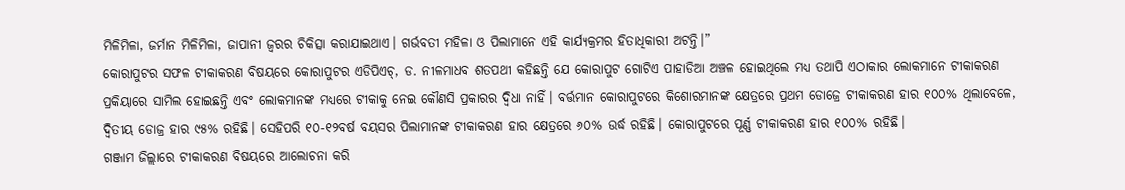ମିଳିମିଳା, ଜର୍ମାନ ମିଳିମିଳା, ଜାପାନୀ ଜ୍ୱରର ଚିକିତ୍ସା କରାଯାଇଥାଏ। ଗର୍ଭବତୀ ମହିଳା ଓ ପିଲାମାନେ ଏହି କାର୍ଯ୍ୟକ୍ରମର ହିତାଧିକାରୀ ଅଟନ୍ତି।”
କୋରାପୁଟର ସଫଳ ଟୀକାକରଣ ବିଷୟରେ କୋରାପୁଟର ଏଡିପିଏଚ୍, ଡ. ନୀଳମାଧବ ଶତପଥୀ କହିଛନ୍ତି ଯେ କୋରାପୁଟ ଗୋଟିଏ ପାହାଡିଆ ଅଞ୍ଚଳ ହୋଇଥିଲେ ମଧ୍ୟ ତଥାପି ଏଠାକାର ଲୋକମାନେ ଟୀକାକରଣ ପ୍ରକିୟାରେ ସାମିଲ ହୋଇଛନ୍ତି ଏବଂ ଲୋକମାନଙ୍କ ମଧ୍ୟରେ ଟୀକାକୁ ନେଇ କୌଣସି ପ୍ରକାରର ଦ୍ୱିଧା ନାହିଁ। ବର୍ତ୍ତମାନ କୋରାପୁଟରେ କିଶୋରମାନଙ୍କ କ୍ଷେତ୍ରରେ ପ୍ରଥମ ଡୋଜ୍ରେ ଟୀକାକରଣ ହାର ୧୦୦% ଥିଲାବେଳେ, ଦ୍ୱିତୀୟ ଡୋଜ୍ର ହାର ୯୫% ରହିଛି। ସେହିପରି ୧୦-୧୨ବର୍ଷ ବୟସର ପିଲାମାନଙ୍କ ଟୀକାକରଣ ହାର କ୍ଷେତ୍ରରେ ୬୦% ଉର୍ଦ୍ଧ ରହିଛି। କୋରାପୁଟରେ ପୂର୍ଣ୍ଣ ଟୀକାକରଣ ହାର ୧୦୦% ରହିଛି।
ଗଞ୍ଜାମ ଜିଲ୍ଲାରେ ଟୀକାକରଣ ବିଷୟରେ ଆଲୋଚନା କରି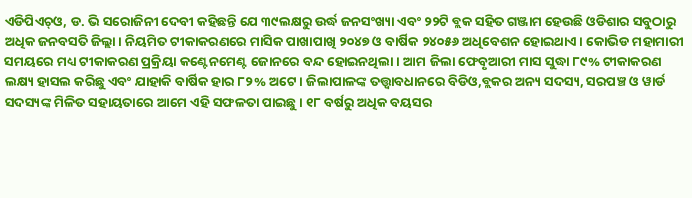ଏଡିପିଏଚ୍ଓ, ଡ. ଭି ସରୋଜିନୀ ଦେବୀ କହିଛନ୍ତି ଯେ ୩୯ଲକ୍ଷରୁ ଉର୍ଦ୍ଧ ଜନସଂଖ୍ୟା ଏବଂ ୨୨ଟି ବ୍ଲକ ସହିତ ଗଞ୍ଜାମ ହେଉଛି ଓଡିଶାର ସବୁଠାରୁ ଅଧିକ ଜନବସତି ଜିଲ୍ଲା। ନିୟମିତ ଟୀକାକରଣରେ ମାସିକ ପାଖାପାଖି ୨୦୪୭ ଓ ବାର୍ଷିକ ୨୪୦୫୬ ଅଧିବେଶନ ହୋଇଥାଏ। କୋଭିଡ ମହାମାରୀ ସମୟରେ ମଧ୍ୟ ଟୀକାକରଣ ପ୍ରକ୍ରିୟା କଣ୍ଟେନମେଣ୍ଟ ଜୋନରେ ବନ୍ଦ ହୋଇନଥିଲା। ଆମ ଜିଲା ଫେବୃଆରୀ ମାସ ସୁଦ୍ଧା ୮୯% ଟୀକାକରଣ ଲକ୍ଷ୍ୟ ହାସଲ କରିଛୁ ଏବଂ ଯାହାକି ବାର୍ଷିକ ହାର ୮୨% ଅଟେ। ଜିଲାପାଳଙ୍କ ତତ୍ତ୍ବାବଧାନରେ ବିଡିଓ,ବ୍ଲକର ଅନ୍ୟ ସଦସ୍ୟ, ସରପଞ୍ଚ ଓ ୱାର୍ଡ ସଦସ୍ୟଙ୍କ ମିଳିତ ସହାୟତାରେ ଆମେ ଏହି ସଫଳତା ପାଇଛୁ। ୧୮ ବର୍ଷରୁ ଅଧିକ ବୟସର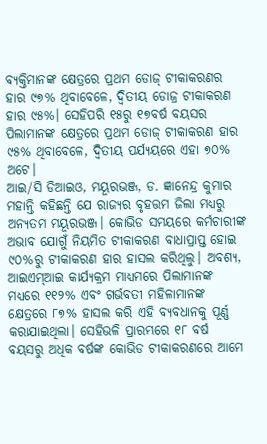ବ୍ୟକ୍ତିମାନଙ୍କ କ୍ଷେତ୍ରରେ ପ୍ରଥମ ଡୋଜ୍ ଟୀକାକରଣର ହାର ୯୭% ଥିବାବେଳେ, ଦ୍ୱିତୀୟ ଡୋଜ୍ର ଟୀକାକରଣ ହାର ୯୫%। ସେହିପରି ୧୫ରୁ ୧୭ବର୍ଷ ବୟସର ପିଲାମାନଙ୍କ କ୍ଷେତ୍ରରେ ପ୍ରଥମ ଡୋଜ୍ ଟୀକାକରଣ ହାର ୯୫% ଥିବାବେଳେ, ଦ୍ୱିତୀୟ ପର୍ଯ୍ୟୟରେ ଏହା ୭୦% ଅଟେ।
ଆଇ/ସି ଡିଆଇଓ, ମୟୂରଭଞ୍ଜ, ଡ. ଜ୍ଞାନେନ୍ଦ୍ର କୁମାର ମହାନ୍ତି କହିଛନ୍ତି ଯେ ରାଜ୍ୟର ବୃହତ୍ତମ ଜିଲା ମଧ୍ୟରୁ ଅନ୍ୟତମ ମୟୂରଭଞ୍ଜ। କୋଭିଡ ସମୟରେ କର୍ମଚାରୀଙ୍କ ଅଭାବ ଯୋଗୁଁ ନିୟମିତ ଟୀକାକରଣ ବାଧାପ୍ରାପ୍ତ ହୋଇ ୯୦%ରୁ ଟୀକାକରଣ ହାର ହାସଲ କରିଥିଲୁ। ଅବଶ୍ୟ, ଆଇଏମ୍ଆଇ କାର୍ଯ୍ୟକ୍ରମ ମାଧ୍ୟମରେ ପିଲାମାନଙ୍କ ମଧ୍ୟରେ ୧୧୨% ଏବଂ ଗର୍ଭବତୀ ମହିଳାମାନଙ୍କ କ୍ଷେତ୍ରରେ ୮୭% ହାସଲ କରି ଏହି ବ୍ୟବଧାନକୁ ପୂର୍ଣ୍ଣ କରାଯାଇଥିଲା। ସେହିଭଳି ପ୍ରାରମ୍ଭରେ ୧୮ ବର୍ଷ ବୟସରୁ ଅଧିକ ବର୍ଷଙ୍କ କୋଭିଡ ଟୀକାକରଣରେ ଆମେ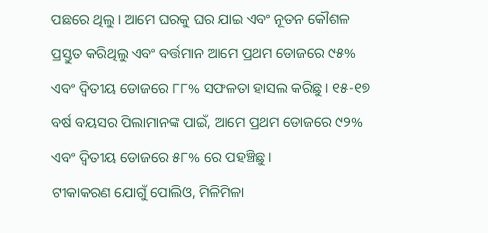ପଛରେ ଥିଲୁ। ଆମେ ଘରକୁ ଘର ଯାଇ ଏବଂ ନୂତନ କୌଶଳ ପ୍ରସ୍ତୁତ କରିଥିଲୁ ଏବଂ ବର୍ତ୍ତମାନ ଆମେ ପ୍ରଥମ ଡୋଜରେ ୯୫% ଏବଂ ଦ୍ୱିତୀୟ ଡୋଜରେ ୮୮% ସଫଳତା ହାସଲ କରିଛୁ। ୧୫-୧୭ ବର୍ଷ ବୟସର ପିଲାମାନଙ୍କ ପାଇଁ, ଆମେ ପ୍ରଥମ ଡୋଜରେ ୯୨% ଏବଂ ଦ୍ୱିତୀୟ ଡୋଜରେ ୫୮% ରେ ପହଞ୍ଚିଛୁ।
ଟୀକାକରଣ ଯୋଗୁଁ ପୋଲିଓ, ମିଳିମିଳା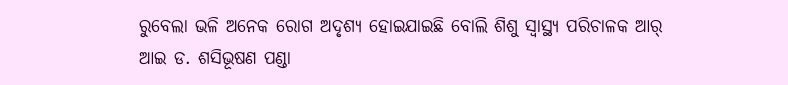ରୁବେଲା ଭଳି ଅନେକ ରୋଗ ଅଦୃଶ୍ୟ ହୋଇଯାଇଛି ବୋଲି ଶିଶୁ ସ୍ୱାସ୍ଥ୍ୟ ପରିଚାଳକ ଆର୍ ଆଇ ଡ. ଶସିଭୂଷଣ ପଣ୍ଡା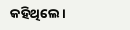କହିଥିଲେ।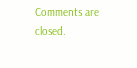Comments are closed.